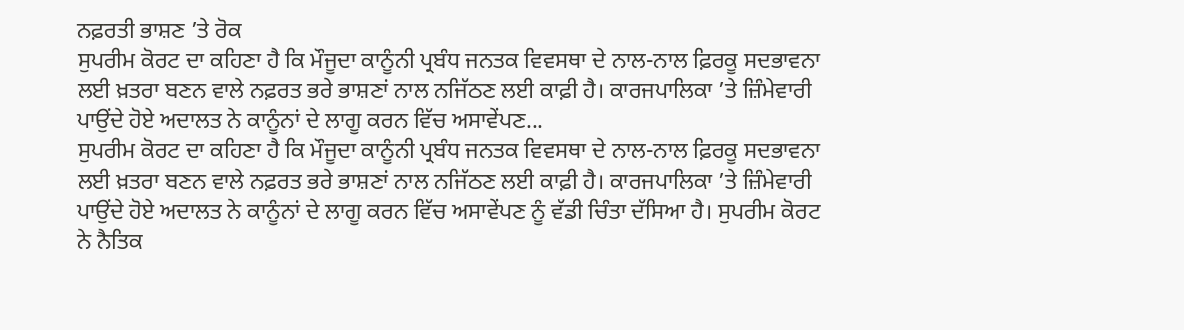ਨਫ਼ਰਤੀ ਭਾਸ਼ਣ ’ਤੇ ਰੋਕ
ਸੁਪਰੀਮ ਕੋਰਟ ਦਾ ਕਹਿਣਾ ਹੈ ਕਿ ਮੌਜੂਦਾ ਕਾਨੂੰਨੀ ਪ੍ਰਬੰਧ ਜਨਤਕ ਵਿਵਸਥਾ ਦੇ ਨਾਲ-ਨਾਲ ਫ਼ਿਰਕੂ ਸਦਭਾਵਨਾ ਲਈ ਖ਼ਤਰਾ ਬਣਨ ਵਾਲੇ ਨਫ਼ਰਤ ਭਰੇ ਭਾਸ਼ਣਾਂ ਨਾਲ ਨਜਿੱਠਣ ਲਈ ਕਾਫ਼ੀ ਹੈ। ਕਾਰਜਪਾਲਿਕਾ ’ਤੇ ਜ਼ਿੰਮੇਵਾਰੀ ਪਾਉਂਦੇ ਹੋਏ ਅਦਾਲਤ ਨੇ ਕਾਨੂੰਨਾਂ ਦੇ ਲਾਗੂ ਕਰਨ ਵਿੱਚ ਅਸਾਵੇਂਪਣ...
ਸੁਪਰੀਮ ਕੋਰਟ ਦਾ ਕਹਿਣਾ ਹੈ ਕਿ ਮੌਜੂਦਾ ਕਾਨੂੰਨੀ ਪ੍ਰਬੰਧ ਜਨਤਕ ਵਿਵਸਥਾ ਦੇ ਨਾਲ-ਨਾਲ ਫ਼ਿਰਕੂ ਸਦਭਾਵਨਾ ਲਈ ਖ਼ਤਰਾ ਬਣਨ ਵਾਲੇ ਨਫ਼ਰਤ ਭਰੇ ਭਾਸ਼ਣਾਂ ਨਾਲ ਨਜਿੱਠਣ ਲਈ ਕਾਫ਼ੀ ਹੈ। ਕਾਰਜਪਾਲਿਕਾ ’ਤੇ ਜ਼ਿੰਮੇਵਾਰੀ ਪਾਉਂਦੇ ਹੋਏ ਅਦਾਲਤ ਨੇ ਕਾਨੂੰਨਾਂ ਦੇ ਲਾਗੂ ਕਰਨ ਵਿੱਚ ਅਸਾਵੇਂਪਣ ਨੂੰ ਵੱਡੀ ਚਿੰਤਾ ਦੱਸਿਆ ਹੈ। ਸੁਪਰੀਮ ਕੋਰਟ ਨੇ ਨੈਤਿਕ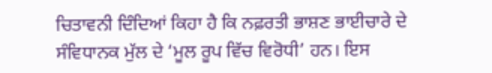ਚਿਤਾਵਨੀ ਦਿੰਦਿਆਂ ਕਿਹਾ ਹੈ ਕਿ ਨਫ਼ਰਤੀ ਭਾਸ਼ਣ ਭਾਈਚਾਰੇ ਦੇ ਸੰਵਿਧਾਨਕ ਮੁੱਲ ਦੇ ‘ਮੂਲ ਰੂਪ ਵਿੱਚ ਵਿਰੋਧੀ’ ਹਨ। ਇਸ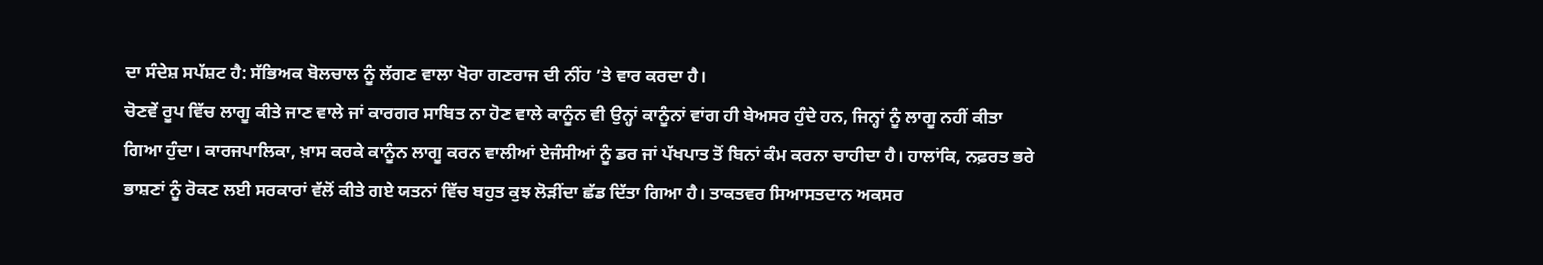ਦਾ ਸੰਦੇਸ਼ ਸਪੱਸ਼ਟ ਹੈ: ਸੱਭਿਅਕ ਬੋਲਚਾਲ ਨੂੰ ਲੱਗਣ ਵਾਲਾ ਖੋਰਾ ਗਣਰਾਜ ਦੀ ਨੀਂਹ ’ਤੇ ਵਾਰ ਕਰਦਾ ਹੈ।
ਚੋਣਵੇਂ ਰੂਪ ਵਿੱਚ ਲਾਗੂ ਕੀਤੇ ਜਾਣ ਵਾਲੇ ਜਾਂ ਕਾਰਗਰ ਸਾਬਿਤ ਨਾ ਹੋਣ ਵਾਲੇ ਕਾਨੂੰਨ ਵੀ ਉਨ੍ਹਾਂ ਕਾਨੂੰਨਾਂ ਵਾਂਗ ਹੀ ਬੇਅਸਰ ਹੁੰਦੇ ਹਨ, ਜਿਨ੍ਹਾਂ ਨੂੰ ਲਾਗੂ ਨਹੀਂ ਕੀਤਾ ਗਿਆ ਹੁੰਦਾ। ਕਾਰਜਪਾਲਿਕਾ, ਖ਼ਾਸ ਕਰਕੇ ਕਾਨੂੰਨ ਲਾਗੂ ਕਰਨ ਵਾਲੀਆਂ ਏਜੰਸੀਆਂ ਨੂੰ ਡਰ ਜਾਂ ਪੱਖਪਾਤ ਤੋਂ ਬਿਨਾਂ ਕੰਮ ਕਰਨਾ ਚਾਹੀਦਾ ਹੈ। ਹਾਲਾਂਕਿ, ਨਫ਼ਰਤ ਭਰੇ ਭਾਸ਼ਣਾਂ ਨੂੰ ਰੋਕਣ ਲਈ ਸਰਕਾਰਾਂ ਵੱਲੋਂ ਕੀਤੇ ਗਏ ਯਤਨਾਂ ਵਿੱਚ ਬਹੁਤ ਕੁਝ ਲੋੜੀਂਦਾ ਛੱਡ ਦਿੱਤਾ ਗਿਆ ਹੈ। ਤਾਕਤਵਰ ਸਿਆਸਤਦਾਨ ਅਕਸਰ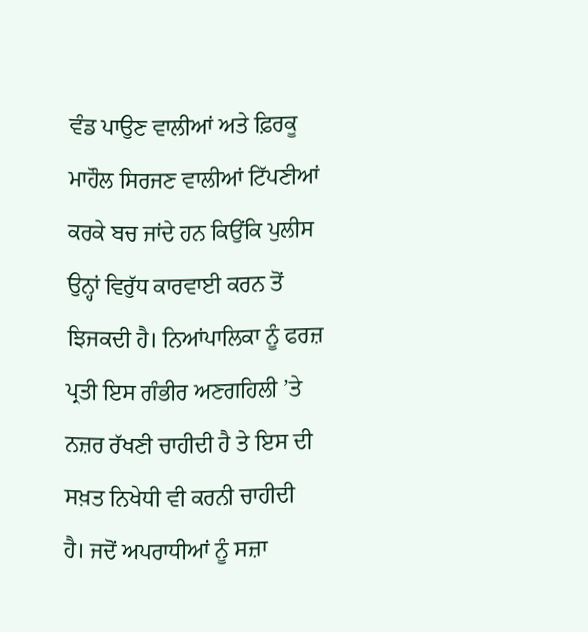ਵੰਡ ਪਾਉਣ ਵਾਲੀਆਂ ਅਤੇ ਫ਼ਿਰਕੂ ਮਾਹੌਲ ਸਿਰਜਣ ਵਾਲੀਆਂ ਟਿੱਪਣੀਆਂ ਕਰਕੇ ਬਚ ਜਾਂਦੇ ਹਨ ਕਿਉਂਕਿ ਪੁਲੀਸ ਉਨ੍ਹਾਂ ਵਿਰੁੱਧ ਕਾਰਵਾਈ ਕਰਨ ਤੋਂ ਝਿਜਕਦੀ ਹੈ। ਨਿਆਂਪਾਲਿਕਾ ਨੂੰ ਫਰਜ਼ ਪ੍ਰਤੀ ਇਸ ਗੰਭੀਰ ਅਣਗਹਿਲੀ ’ਤੇ ਨਜ਼ਰ ਰੱਖਣੀ ਚਾਹੀਦੀ ਹੈ ਤੇ ਇਸ ਦੀ ਸਖ਼ਤ ਨਿਖੇਧੀ ਵੀ ਕਰਨੀ ਚਾਹੀਦੀ ਹੈ। ਜਦੋਂ ਅਪਰਾਧੀਆਂ ਨੂੰ ਸਜ਼ਾ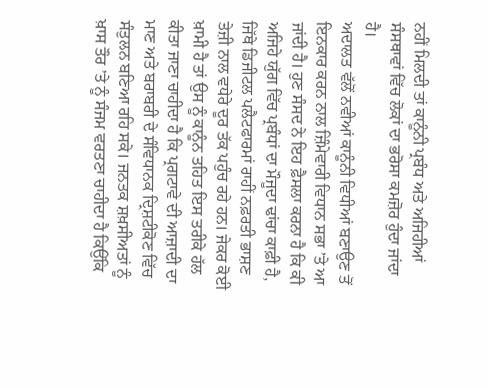ਨਹੀਂ ਮਿਲਦੀ ਤਾਂ ਕਾਨੂੰਨੀ ਪ੍ਰਬੰਧ ਅਤੇ ਅਜਿਹੀਆਂ ਸੰਸਥਾਵਾਂ ਵਿੱਚ ਲੋਕਾਂ ਦਾ ਭਰੋਸਾ ਕਮਜ਼ੋਰ ਹੁੰਦਾ ਜਾਂਦਾ ਹੈ।
ਅਦਾਲਤ ਵੱਲੋਂ ਨਵੀਆਂ ਕਾਨੂੰਨੀ ਵਿਧੀਆਂ ਬਣਾਉਣ ਤੋਂ ਇਨਕਾਰ ਕਰਨ ਨਾਲ ਜ਼ਿੰਮੇਵਾਰੀ ਵਿਧਾਨ ਸਭਾ ’ਤੇ ਆ ਜਾਂਦੀ ਹੈ। ਹੁਣ ਸੰਸਦ ਨੇ ਇਹ ਫ਼ੈਸਲਾ ਕਰਨਾ ਹੈ ਕਿ ਕੀ ਅਜਿਹੇ ਯੁੱਗ ਵਿੱਚ ਪ੍ਰਬੰਧਾਂ ਦਾ ਮੌਜੂਦਾ ਢਾਂਚਾ ਕਾਫ਼ੀ ਹੈ, ਜਿੱਥੇ ਡਿਜੀਟਲ ਪਲੈਟਫਾਰਮਾਂ ਰਾਹੀਂ ਨਫ਼ਰਤੀ ਭਾਸ਼ਣ ਤੇਜ਼ੀ ਨਾਲ ਵਧੇਰੇ ਦੂਰ ਤੱਕ ਪਹੁੰਚ ਰਹੇ ਹਨ। ਜੇਕਰ ਕੋਈ ਖ਼ਾਮੀ ਹੈ ਤਾਂ ਉਸ ਨੂੰ ਕਾਨੂੰਨ ਤਹਿਤ ਇਸ ਤਰੀਕੇ ਹੱਲ ਕੀਤਾ ਜਾਣਾ ਚਾਹੀਦਾ ਹੈ ਕਿ ਪ੍ਰਗਟਾਵੇ ਦੀ ਆਜ਼ਾਦੀ ਦਾ ਮਾਣ ਅਤੇ ਬਰਾਬਰੀ ਦੇ ਸੰਵਿਧਾਨਕ ਦ੍ਰਿਸ਼ਟੀਕੋਣ ਵਿੱਚ ਸੰਤੁਲਨ ਬਣਿਆ ਰਹਿ ਸਕੇ। ਜਨਤਕ ਸ਼ਖ਼ਸੀਅਤਾਂ ਨੂੰ ਖ਼ਾਸ ਤੌਰ ’ਤੇ ਨੂੰ ਸੰਜਮ ਵਰਤਣਾ ਚਾਹੀਦਾ ਹੈ ਕਿਉਂਕਿ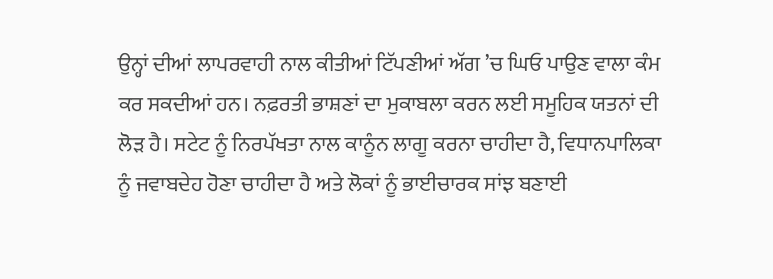ਉਨ੍ਹਾਂ ਦੀਆਂ ਲਾਪਰਵਾਹੀ ਨਾਲ ਕੀਤੀਆਂ ਟਿੱਪਣੀਆਂ ਅੱਗ ’ਚ ਘਿਓ ਪਾਉਣ ਵਾਲਾ ਕੰਮ ਕਰ ਸਕਦੀਆਂ ਹਨ। ਨਫ਼ਰਤੀ ਭਾਸ਼ਣਾਂ ਦਾ ਮੁਕਾਬਲਾ ਕਰਨ ਲਈ ਸਮੂਹਿਕ ਯਤਨਾਂ ਦੀ ਲੋੜ ਹੈ। ਸਟੇਟ ਨੂੰ ਨਿਰਪੱਖਤਾ ਨਾਲ ਕਾਨੂੰਨ ਲਾਗੂ ਕਰਨਾ ਚਾਹੀਦਾ ਹੈ, ਵਿਧਾਨਪਾਲਿਕਾ ਨੂੰ ਜਵਾਬਦੇਹ ਹੋਣਾ ਚਾਹੀਦਾ ਹੈ ਅਤੇ ਲੋਕਾਂ ਨੂੰ ਭਾਈਚਾਰਕ ਸਾਂਝ ਬਣਾਈ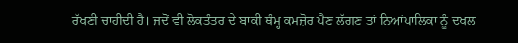ਰੱਖਣੀ ਚਾਹੀਦੀ ਹੈ। ਜਦੋਂ ਵੀ ਲੋਕਤੰਤਰ ਦੇ ਬਾਕੀ ਥੰਮ੍ਹ ਕਮਜ਼ੋਰ ਪੈਣ ਲੱਗਣ ਤਾਂ ਨਿਆਂਪਾਲਿਕਾ ਨੂੰ ਦਖਲ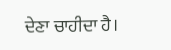ਦੇਣਾ ਚਾਹੀਦਾ ਹੈ।